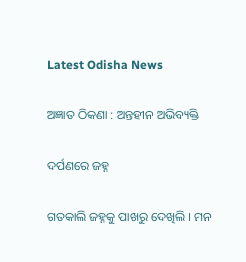Latest Odisha News

ଅଜ୍ଞାତ ଠିକଣା : ଅନ୍ତହୀନ ଅଭିବ୍ୟକ୍ତି

ଦର୍ପଣରେ ଜହ୍ନ

ଗତକାଲି ଜହ୍ନକୁ ପାଖରୁ ଦେଖିଲି । ମନ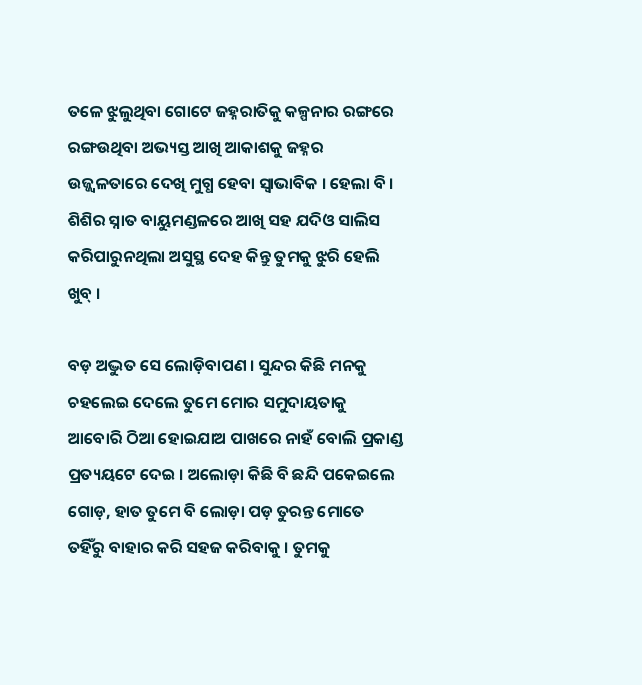ତଳେ ଝୁଲୁଥିବା ଗୋଟେ ଜହ୍ନରାତିକୁ କଳ୍ପନାର ରଙ୍ଗରେ ରଙ୍ଗଉଥିବା ଅଭ୍ୟସ୍ତ ଆଖି ଆକାଶକୁ ଜହ୍ନର ଉଜ୍ଜ୍ୱଳତାରେ ଦେଖି ମୁଗ୍ଧ ହେବା ସ୍ୱାଭାବିକ । ହେଲା ବି । ଶିଶିର ସ୍ନାତ ବାୟୁମଣ୍ଡଳରେ ଆଖି ସହ ଯଦିଓ ସାଲିସ କରିପାରୁନଥିଲା ଅସୁସ୍ଥ ଦେହ କିନ୍ତୁ ତୁମକୁ ଝୁରି ହେଲି ଖୁବ୍ ।

ବଡ଼ ଅଦ୍ଭୁତ ସେ ଲୋଡ଼ିବାପଣ । ସୁନ୍ଦର କିଛି ମନକୁ ଚହଲେଇ ଦେଲେ ତୁମେ ମୋର ସମୁଦାୟତାକୁ ଆବୋରି ଠିଆ ହୋଇଯାଅ ପାଖରେ ନାହଁ ବୋଲି ପ୍ରକାଣ୍ଡ ପ୍ରତ୍ୟୟଟେ ଦେଇ । ଅଲୋଡ଼ା କିଛି ବି ଛନ୍ଦି ପକେଇଲେ ଗୋଡ଼, ହାତ ତୁମେ ବି ଲୋଡ଼ା ପଡ଼ ତୁରନ୍ତ ମୋତେ ତହିଁରୁ ବାହାର କରି ସହଜ କରିବାକୁ । ତୁମକୁ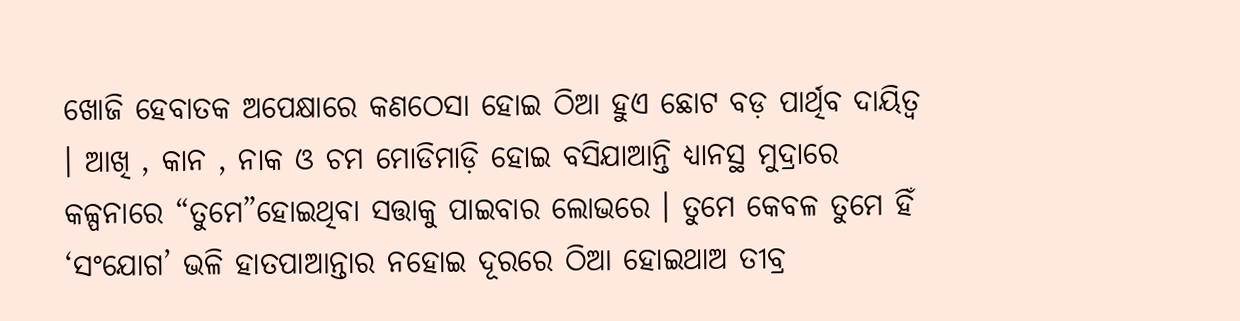ଖୋଜି ହେବାତକ ଅପେକ୍ଷାରେ କଣଠେସା ହୋଇ ଠିଆ ହୁଏ ଛୋଟ ବଡ଼ ପାର୍ଥିବ ଦାୟିତ୍ୱ । ଆଖି , କାନ , ନାକ ଓ ଚମ ମୋଡିମାଡ଼ି ହୋଇ ବସିଯାଆନ୍ତି ଧ୍ୟାନସ୍ଥ ମୁଦ୍ରାରେ କଳ୍ପନାରେ “ତୁମେ”ହୋଇଥିବା ସତ୍ତାକୁ ପାଇବାର ଲୋଭରେ । ତୁମେ କେବଳ ତୁମେ ହିଁ ‘ସଂଯୋଗ’ ଭଳି ହାତପାଆନ୍ତାର ନହୋଇ ଦୂରରେ ଠିଆ ହୋଇଥାଅ ତୀବ୍ର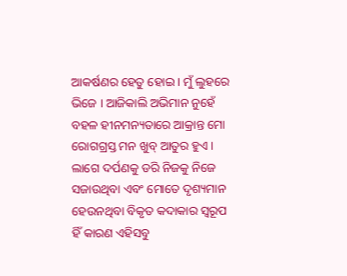ଆକର୍ଷଣର ହେତୁ ହୋଇ । ମୁଁ ଲୁହରେ ଭିଜେ । ଆଜିକାଲି ଅଭିମାନ ନୁହେଁ ବହଳ ହୀନମନ୍ୟତାରେ ଆକ୍ରାନ୍ତ ମୋ ରୋଗଗ୍ରସ୍ତ ମନ ଖୁବ୍ ଆତୁର ହୁଏ । ଲାଗେ ଦର୍ପଣକୁ ଡରି ନିଜକୁ ନିଜେ ସଜାଉଥିବା ଏବଂ ମୋତେ ଦୃଶ୍ୟମାନ ହେଉନଥିବା ବିକୃତ କଦାକାର ସ୍ୱରୂପ ହିଁ କାରଣ ଏହିସବୁ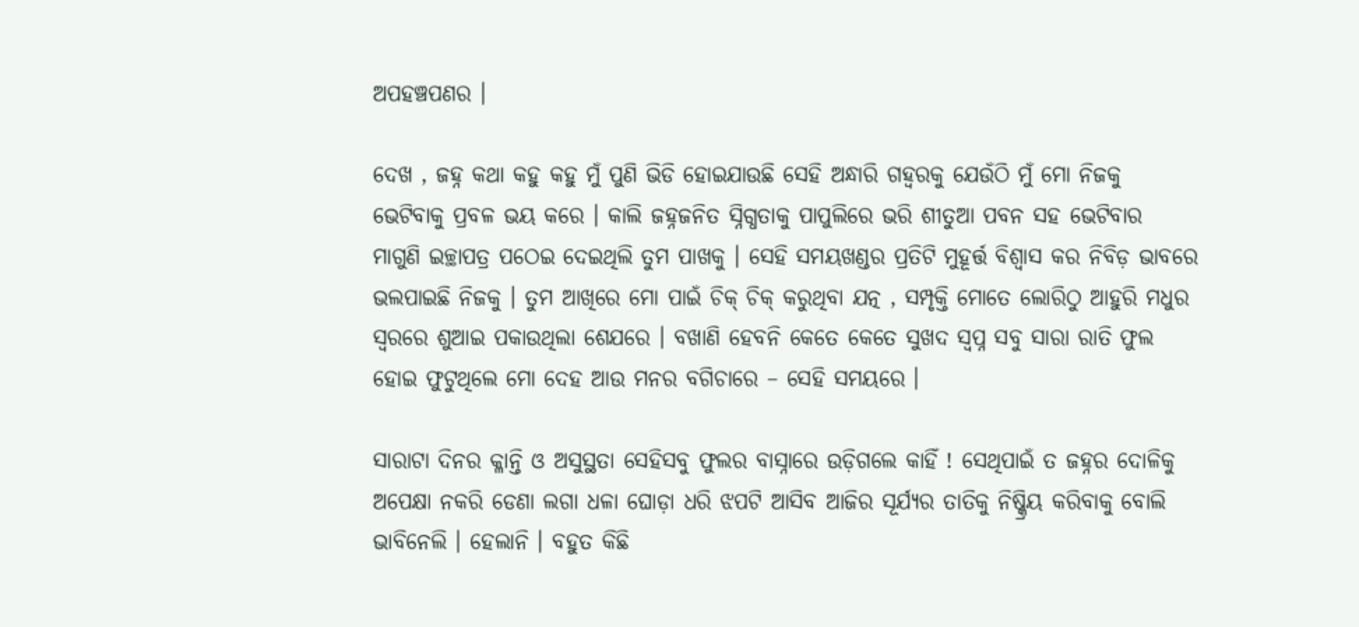ଅପହଞ୍ଚପଣର ।

ଦେଖ , ଜହ୍ନ କଥା କହୁ କହୁ ମୁଁ ପୁଣି ଭିଡି ହୋଇଯାଉଛି ସେହି ଅନ୍ଧାରି ଗହ୍ୱରକୁ ଯେଉଁଠି ମୁଁ ମୋ ନିଜକୁ ଭେଟିବାକୁ ପ୍ରବଳ ଭୟ କରେ । କାଲି ଜହ୍ନଜନିତ ସ୍ନିଗ୍ଧତାକୁ ପାପୁଲିରେ ଭରି ଶୀତୁଆ ପବନ ସହ ଭେଟିବାର ମାଗୁଣି ଇଚ୍ଛାପତ୍ର ପଠେଇ ଦେଇଥିଲି ତୁମ ପାଖକୁ । ସେହି ସମୟଖଣ୍ଡର ପ୍ରତିଟି ମୁହୂର୍ତ୍ତ ବିଶ୍ୱାସ କର ନିବିଡ଼ ଭାବରେ ଭଲପାଇଛି ନିଜକୁ । ତୁମ ଆଖିରେ ମୋ ପାଇଁ ଚିକ୍ ଚିକ୍ କରୁଥିବା ଯତ୍ନ , ସମ୍ପୃକ୍ତି ମୋତେ ଲୋରିଠୁ ଆହୁରି ମଧୁର ସ୍ୱରରେ ଶୁଆଇ ପକାଉଥିଲା ଶେଯରେ । ବଖାଣି ହେବନି କେତେ କେତେ ସୁଖଦ ସ୍ବପ୍ନ ସବୁ ସାରା ରାତି ଫୁଲ ହୋଇ ଫୁଟୁଥିଲେ ମୋ ଦେହ ଆଉ ମନର ବଗିଚାରେ – ସେହି ସମୟରେ ।

ସାରାଟା ଦିନର କ୍ଳାନ୍ତି ଓ ଅସୁସ୍ଥତା ସେହିସବୁ ଫୁଲର ବାସ୍ନାରେ ଉଡ଼ିଗଲେ କାହିଁ ! ସେଥିପାଇଁ ତ ଜହ୍ନର ଦୋଳିକୁ ଅପେକ୍ଷା ନକରି ଡେଣା ଲଗା ଧଳା ଘୋଡ଼ା ଧରି ଝପଟି ଆସିବ ଆଜିର ସୂର୍ଯ୍ୟର ତାତିକୁ ନିଷ୍କ୍ରିୟ କରିବାକୁ ବୋଲି ଭାବିନେଲି । ହେଲାନି । ବହୁତ କିଛି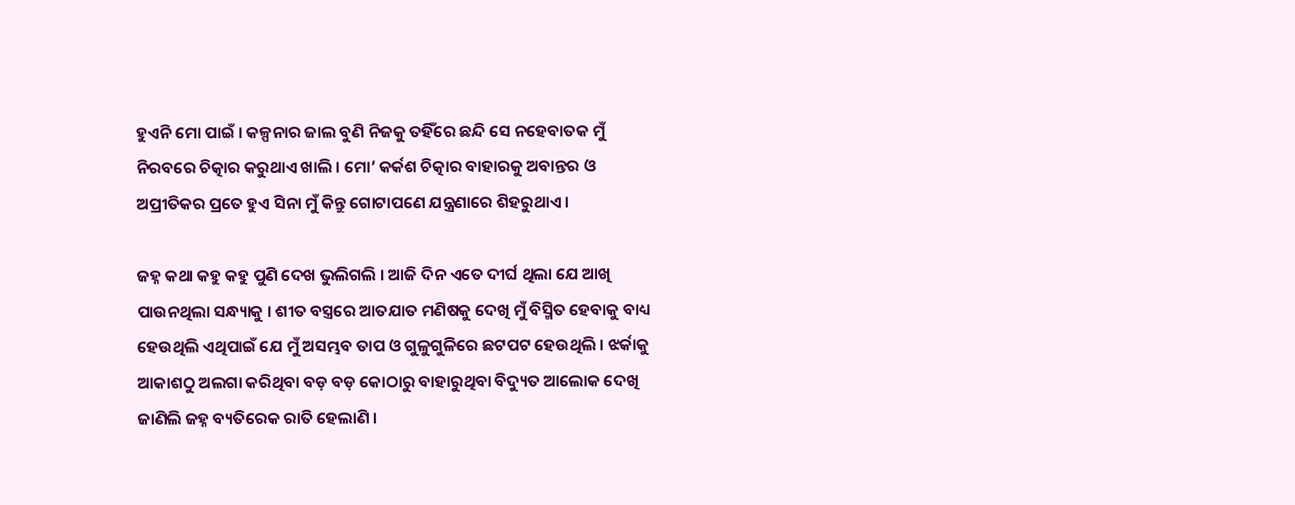ହୁଏନି ମୋ ପାଇଁ । କଳ୍ପନାର ଜାଲ ବୁଣି ନିଜକୁ ତହିଁରେ ଛନ୍ଦି ସେ ନହେବାତକ ମୁଁ ନିରବରେ ଚିତ୍କାର କରୁଥାଏ ଖାଲି । ମୋ’ କର୍କଶ ଚିତ୍କାର ବାହାରକୁ ଅବାନ୍ତର ଓ ଅପ୍ରୀତିକର ପ୍ରତେ ହୁଏ ସିନା ମୁଁ କିନ୍ତୁ ଗୋଟାପଣେ ଯନ୍ତ୍ରଣାରେ ଶିହରୁଥାଏ ।

ଜହ୍ନ କଥା କହୁ କହୁ ପୁଣି ଦେଖ ଭୁଲିଗଲି । ଆଜି ଦିନ ଏତେ ଦୀର୍ଘ ଥିଲା ଯେ ଆଖି ପାଉନଥିଲା ସନ୍ଧ୍ୟାକୁ । ଶୀତ ବସ୍ତ୍ରରେ ଆତଯାତ ମଣିଷକୁ ଦେଖି ମୁଁ ବିସ୍ମିତ ହେବାକୁ ବାଧ୍ୟ ହେଉଥିଲି ଏଥିପାଇଁ ଯେ ମୁଁ ଅସମ୍ଭବ ତାପ ଓ ଗୁଳୁଗୁଳିରେ ଛଟପଟ ହେଉଥିଲି । ଝର୍କାକୁ ଆକାଶଠୁ ଅଲଗା କରିଥିବା ବଡ଼ ବଡ଼ କୋଠାରୁ ବାହାରୁଥିବା ବିଦ୍ୟୁତ ଆଲୋକ ଦେଖି ଜାଣିଲି ଜହ୍ନ ବ୍ୟତିରେକ ରାତି ହେଲାଣି ।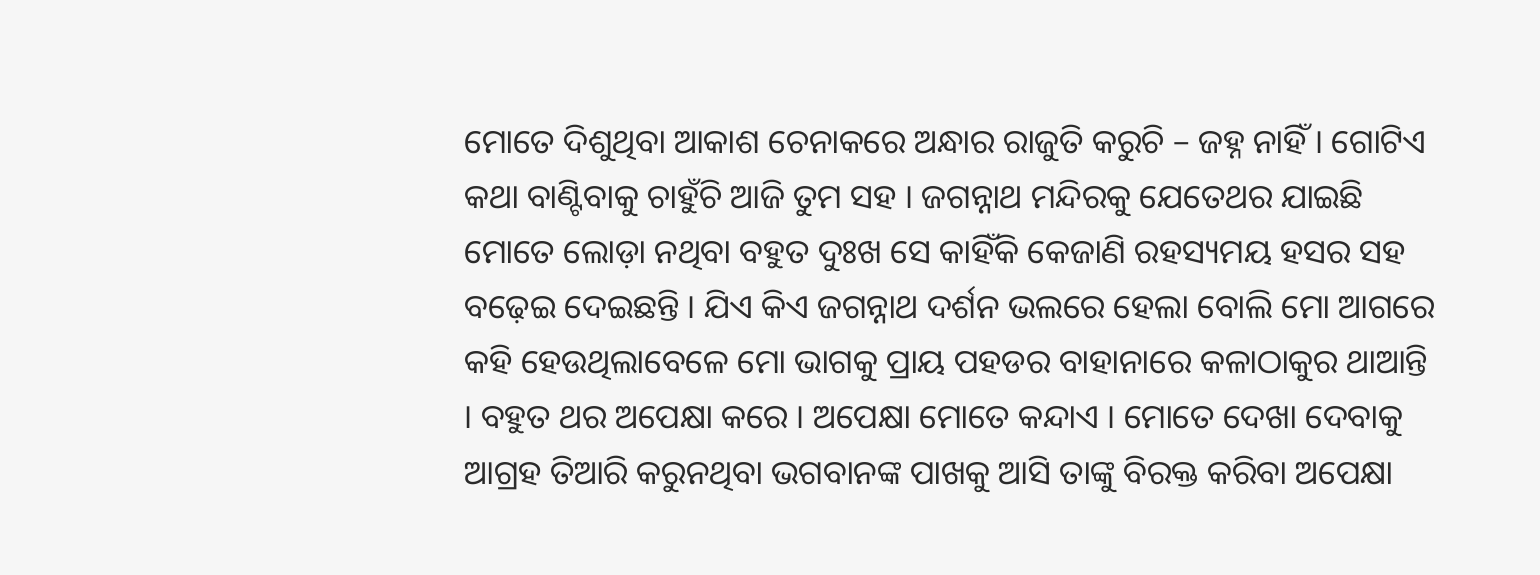ମୋତେ ଦିଶୁଥିବା ଆକାଶ ଚେନାକରେ ଅନ୍ଧାର ରାଜୁତି କରୁଚି – ଜହ୍ନ ନାହିଁ । ଗୋଟିଏ କଥା ବାଣ୍ଟିବାକୁ ଚାହୁଁଚି ଆଜି ତୁମ ସହ । ଜଗନ୍ନାଥ ମନ୍ଦିରକୁ ଯେତେଥର ଯାଇଛି ମୋତେ ଲୋଡ଼ା ନଥିବା ବହୁତ ଦୁଃଖ ସେ କାହିଁକି କେଜାଣି ରହସ୍ୟମୟ ହସର ସହ ବଢ଼େଇ ଦେଇଛନ୍ତି । ଯିଏ କିଏ ଜଗନ୍ନାଥ ଦର୍ଶନ ଭଲରେ ହେଲା ବୋଲି ମୋ ଆଗରେ କହି ହେଉଥିଲାବେଳେ ମୋ ଭାଗକୁ ପ୍ରାୟ ପହଡର ବାହାନାରେ କଳାଠାକୁର ଥାଆନ୍ତି । ବହୁତ ଥର ଅପେକ୍ଷା କରେ । ଅପେକ୍ଷା ମୋତେ କନ୍ଦାଏ । ମୋତେ ଦେଖା ଦେବାକୁ ଆଗ୍ରହ ତିଆରି କରୁନଥିବା ଭଗବାନଙ୍କ ପାଖକୁ ଆସି ତାଙ୍କୁ ବିରକ୍ତ କରିବା ଅପେକ୍ଷା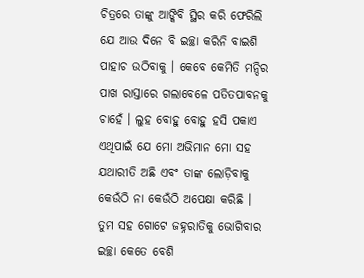ଚିତ୍ରରେ ତାଙ୍କୁ ଆଙ୍କିବି ସ୍ଥିର କରି ଫେରିଲି ଯେ ଆଉ ଦିନେ ବି ଇଚ୍ଛା କରିନି ବାଇଶି ପାହାଚ ଉଠିବାକୁ । କେବେ କେମିତି ମନ୍ଦିର ପାଖ ରାସ୍ତାରେ ଗଲାବେଳେ ପତିତପାବନକୁ ଚାହେଁ । ଲୁହ ବୋହୁ ବୋହୁ ହସି ପକାଏ ଏଥିପାଇଁ ଯେ ମୋ ଅଭିମାନ ମୋ ସହ ଯଥାରୀତି ଅଛି ଏବଂ ତାଙ୍କ ଲୋଡ଼ିବାକୁ କେଉଁଠି ନା କେଉଁଠି ଅପେକ୍ଷା କରିଛି ।
ତୁମ ସହ ଗୋଟେ ଜହ୍ନରାତିକୁ ଭୋଗିବାର ଇଚ୍ଛା କେତେ ବେଶି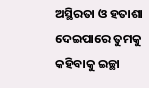ଅସ୍ଥିରତା ଓ ହତାଶା ଦେଇପାରେ ତୁମକୁ କହିବାକୁ ଇଚ୍ଛା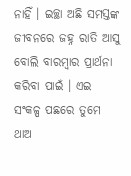ନାହିଁ । ଇଚ୍ଛା ଅଛି ସମସ୍ତଙ୍କ ଜୀବନରେ ଜହ୍ନ ରାତି ଆସୁ ବୋଲି ବାରମ୍ବାର ପ୍ରାର୍ଥନା କରିବା ପାଇଁ । ଏଇ ସଂକଳ୍ପ ପଛରେ ତୁମେ ଥାଅ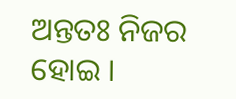ଅନ୍ତତଃ ନିଜର ହୋଇ ।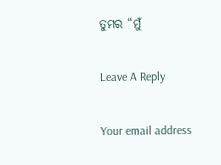ତୁମର “ମୁଁ

Leave A Reply

Your email address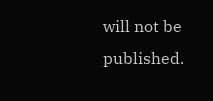will not be published.